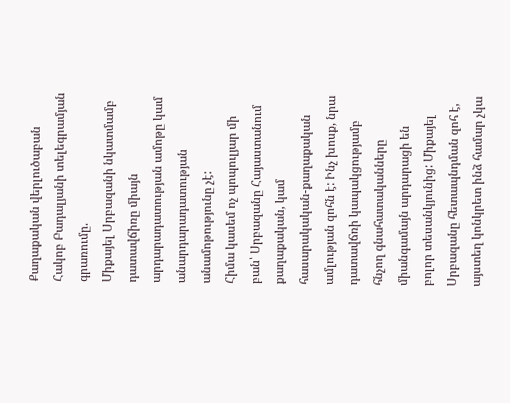Քաղաքական վերլուծաբան Հակոբ Բադալյանի տելեգրամյան գրառումը.
Միքայել Սրբազանի նկատմամբ դատավճիռը միայն արդարադատության ամոթը կամ անարդարադատության անամոթությունը չէ:
Հիմա կասեմ ոչ պոպուլյար մի բան՝ Սրբազանը Հայաստանում քաղաքական, կամ հասարակական-քաղաքական ամլության զոհն է: Ինչ խոսք, նրա դատավճռի կապակցությամբ հնչող գնահատականները միանգամայն արդարացի են բոլոր տեսանկյունից: Միքայել Սրբազանը հետապնդման զոհ է, այստեղ կոնկրետ ինձ համար չկա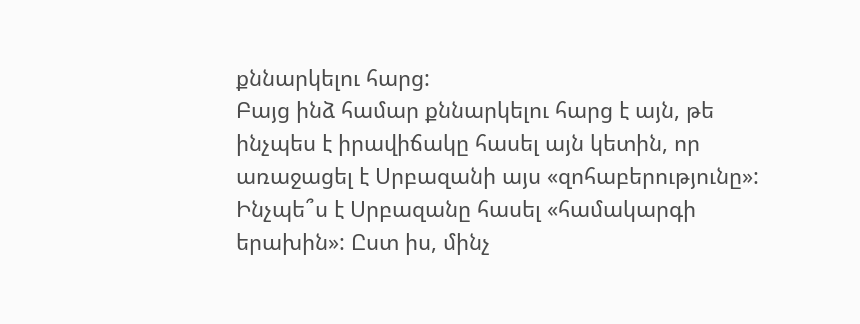քննարկելու հարց:
Բայց ինձ համար քննարկելու հարց է այն, թե ինչպես է իրավիճակը հասել այն կետին, որ առաջացել է Սրբազանի այս «զոհաբերությունը»: Ինչպե՞ս է Սրբազանը հասել «համակարգի երախին»: Ըստ իս, մինչ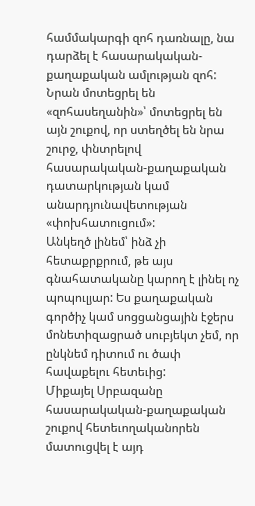համմակարգի զոհ դառնալը, նա դարձել է հասարակական-քաղաքական ամլության զոհ: Նրան մոտեցրել են «զոհասեղանին»՝ մոտեցրել են այն շուքով, որ ստեղծել են նրա շուրջ, փնտրելով հասարակական-քաղաքական դատարկության կամ անարդյունավետության «փոխհատուցում»:
Անկեղծ լինեմ՝ ինձ չի հետաքրքրում, թե այս գնահատականը կարող է լինել ոչ պոպուլյար: Ես քաղաքական գործիչ կամ սոցցանցային էջերս մոնետիզացրած սուբյեկտ չեմ, որ ընկնեմ դիտում ու ծափ հավաքելու հետեւից:
Միքայել Սրբազանը հասարակական-քաղաքական շուքով հետեւողականորեն մատուցվել է այդ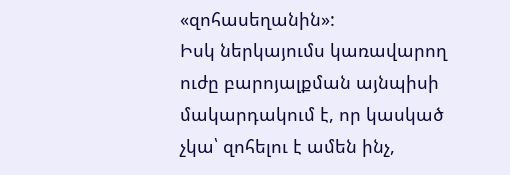«զոհասեղանին»:
Իսկ ներկայումս կառավարող ուժը բարոյալքման այնպիսի մակարդակում է, որ կասկած չկա՝ զոհելու է ամեն ինչ,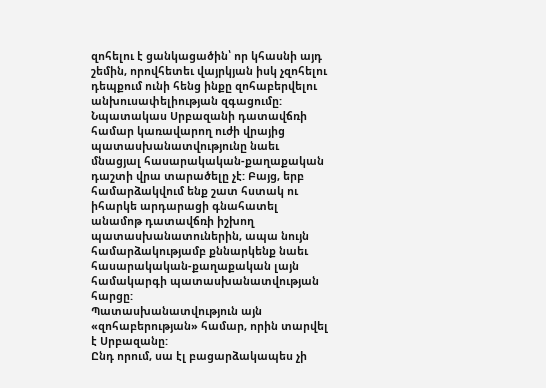զոհելու է ցանկացածին՝ որ կհասնի այդ շեմին, որովհետեւ վայրկյան իսկ չզոհելու դեպքում ունի հենց ինքը զոհաբերվելու անխուսափելիության զգացումը:
Նպատակաս Սրբազանի դատավճռի համար կառավարող ուժի վրայից պատասխանատվությունը նաեւ մնացյալ հասարակական-քաղաքական դաշտի վրա տարածելը չէ: Բայց, երբ համարձակվում ենք շատ հստակ ու իհարկե արդարացի գնահատել անամոթ դատավճռի իշխող պատասխանատուներին, ապա նույն համարձակությամբ քննարկենք նաեւ հասարակական-քաղաքական լայն համակարգի պատասխանատվության հարցը:
Պատասխանատվություն այն «զոհաբերության» համար, որին տարվել է Սրբազանը:
Ընդ որում, սա էլ բացարձակապես չի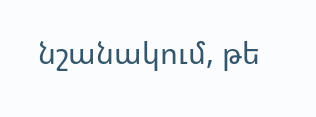նշանակում, թե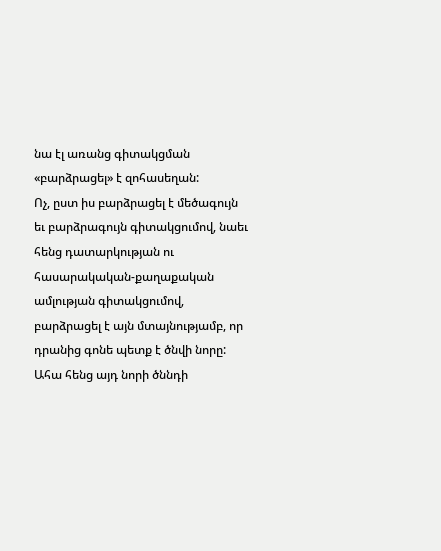նա էլ առանց գիտակցման «բարձրացել» է զոհասեղան:
Ոչ, ըստ իս բարձրացել է մեծագույն եւ բարձրագույն գիտակցումով, նաեւ հենց դատարկության ու հասարակական-քաղաքական ամլության գիտակցումով, բարձրացել է այն մտայնությամբ, որ դրանից գոնե պետք է ծնվի նորը:
Ահա հենց այդ նորի ծննդի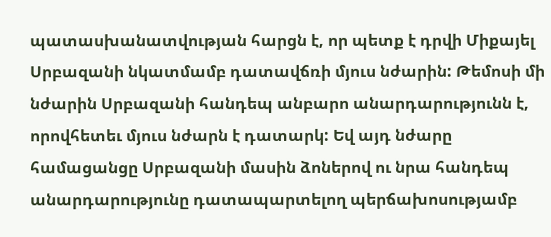պատասխանատվության հարցն է, որ պետք է դրվի Միքայել Սրբազանի նկատմամբ դատավճռի մյուս նժարին: Թեմոսի մի նժարին Սրբազանի հանդեպ անբարո անարդարությունն է, որովհետեւ մյուս նժարն է դատարկ: Եվ այդ նժարը համացանցը Սրբազանի մասին ձոներով ու նրա հանդեպ անարդարությունը դատապարտելող պերճախոսությամբ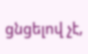ցնցելով չէ,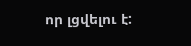որ լցվելու է: